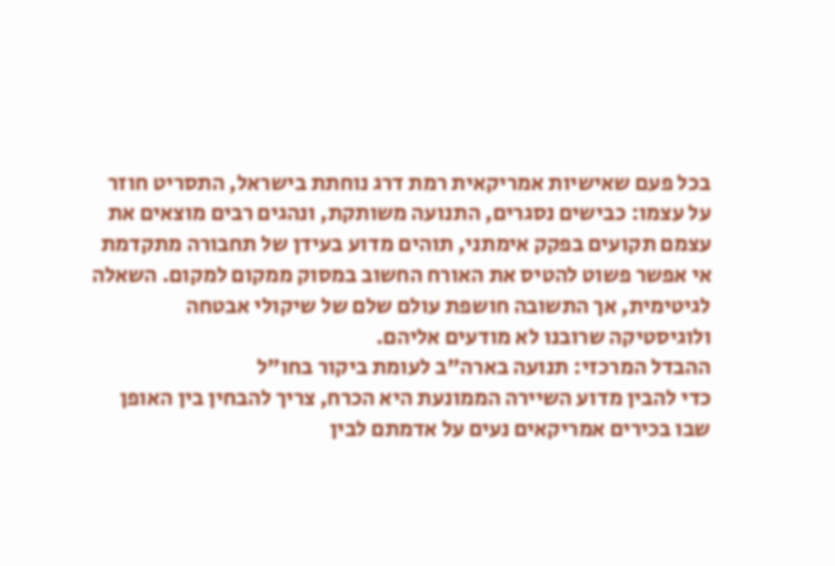בכל פעם שאישיות אמריקאית רמת דרג נוחתת בישראל, התסריט חוזר על עצמו: כבישים נסגרים, התנועה משותקת, ונהגים רבים מוצאים את עצמם תקועים בפקק אימתני, תוהים מדוע בעידן של תחבורה מתקדמת אי אפשר פשוט להטיס את האורח החשוב במסוק ממקום למקום. השאלה לגיטימית, אך התשובה חושפת עולם שלם של שיקולי אבטחה ולוגיסטיקה שרובנו לא מודעים אליהם.
ההבדל המרכזי: תנועה בארה"ב לעומת ביקור בחו"ל
כדי להבין מדוע השיירה הממונעת היא הכרח, צריך להבחין בין האופן שבו בכירים אמריקאים נעים על אדמתם לבין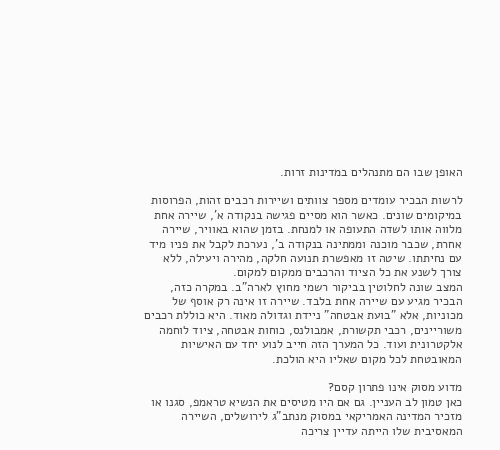האופן שבו הם מתנהלים במדינות זרות.

לרשות הבכיר עומדים מספר צוותים ושיירות רכבים זהות, הפרוסות במיקומים שונים. כאשר הוא מסיים פגישה בנקודה א', שיירה אחת מלווה אותו לשדה התעופה או למנחת. בזמן שהוא באוויר, שיירה אחרת, שכבר מוכנה וממתינה בנקודה ב', נערכת לקבל את פניו מיד עם נחיתתו. שיטה זו מאפשרת תנועה חלקה, מהירה ויעילה, ללא צורך לשנע את כל הציוד והרכבים ממקום למקום.
המצב שונה לחלוטין בביקור רשמי מחוץ לארה"ב. במקרה כזה, הבכיר מגיע עם שיירה אחת בלבד. שיירה זו אינה רק אוסף של מכוניות, אלא "בועת אבטחה" ניידת וגדולה מאוד. היא כוללת רכבים משוריינים, רכבי תקשורת, אמבולנס, כוחות אבטחה, ציוד לוחמה אלקטרונית ועוד. כל המערך הזה חייב לנוע יחד עם האישיות המאובטחת לכל מקום שאליו היא הולכת.

מדוע מסוק אינו פתרון קסם?
כאן טמון לב העניין. גם אם היו מטיסים את הנשיא טראמפ, סגנו או מזכיר המדינה האמריקאי במסוק מנתב"ג לירושלים, השיירה המאסיבית שלו הייתה עדיין צריכה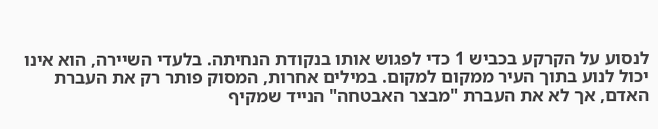לנסוע על הקרקע בכביש 1 כדי לפגוש אותו בנקודת הנחיתה. בלעדי השיירה, הוא אינו יכול לנוע בתוך העיר ממקום למקום. במילים אחרות, המסוק פותר רק את העברת האדם, אך לא את העברת "מבצר האבטחה" הנייד שמקיף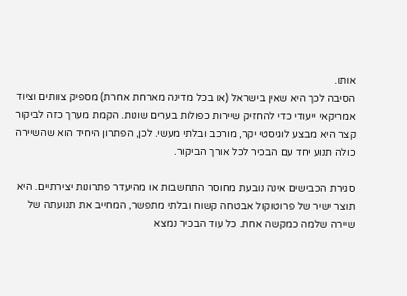אותו.
הסיבה לכך היא שאין בישראל (או בכל מדינה מארחת אחרת) מספיק צוותים וציוד אמריקאי ייעודי כדי להחזיק שיירות כפולות בערים שונות. הקמת מערך כזה לביקור קצר היא מבצע לוגיסטי יקר, מורכב ובלתי מעשי. לכן, הפתרון היחיד הוא שהשיירה כולה תנוע יחד עם הבכיר לכל אורך הביקור.

סגירת הכבישים אינה נובעת מחוסר התחשבות או מהיעדר פתרונות יצירתיים. היא תוצר ישיר של פרוטוקול אבטחה קשוח ובלתי מתפשר, המחייב את תנועתה של שיירה שלמה כמקשה אחת. כל עוד הבכיר נמצא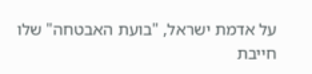על אדמת ישראל, "בועת האבטחה" שלו חייבת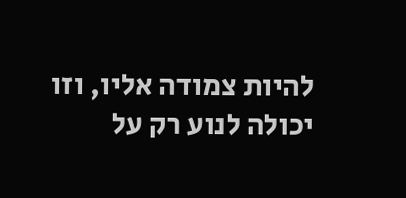להיות צמודה אליו, וזו יכולה לנוע רק על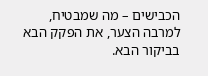הכבישים – מה שמבטיח, למרבה הצער, את הפקק הבא בביקור הבא.